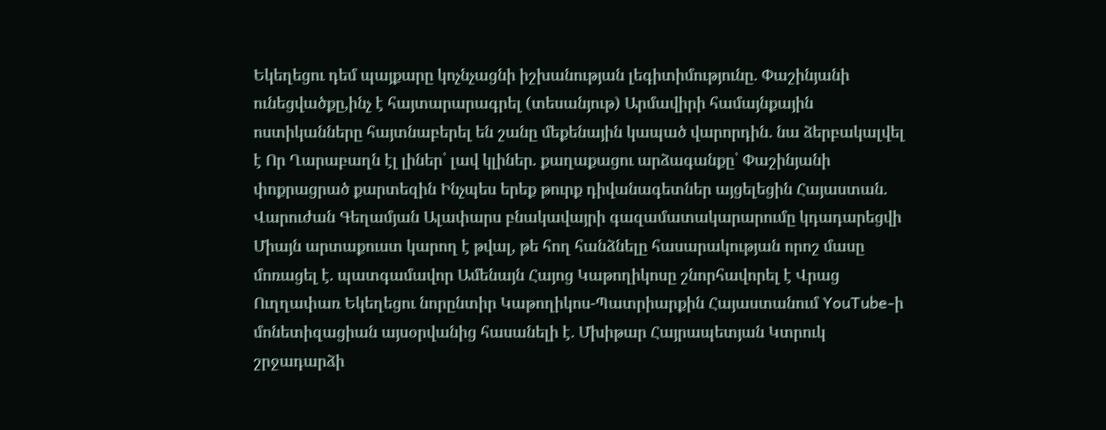Եկեղեցու դեմ պայքարը կոչնչացնի իշխանության լեգիտիմությունը․ Փաշինյանի ունեցվածքը,ինչ է հայտարարագրել (տեսանյութ) Արմավիրի համայնքային ոստիկանները հայտնաբերել են շանը մեքենային կապած վարորդին․ նա ձերբակալվել է Որ Ղարաբաղն էլ լիներ՝ լավ կլիներ. քաղաքացու արձագանքը՝ Փաշինյանի փոքրացրած քարտեզին Ինչպես երեք թուրք դիվանագետներ այցելեցին Հայաստան. Վարուժան Գեղամյան Ալափարս բնակավայրի գազամատակարարումը կդադարեցվի Միայն արտաքուստ կարող է թվալ, թե հող հանձնելը հասարակության որոշ մասը մոռացել է. պատգամավոր Ամենայն Հայոց Կաթողիկոսը շնորհավորել է Վրաց Ուղղափառ Եկեղեցու նորընտիր Կաթողիկոս-Պատրիարքին Հայաստանում YouTube-ի մոնետիզացիան այսօրվանից հասանելի է․ Մխիթար Հայրապետյան Կտրուկ շրջադարձի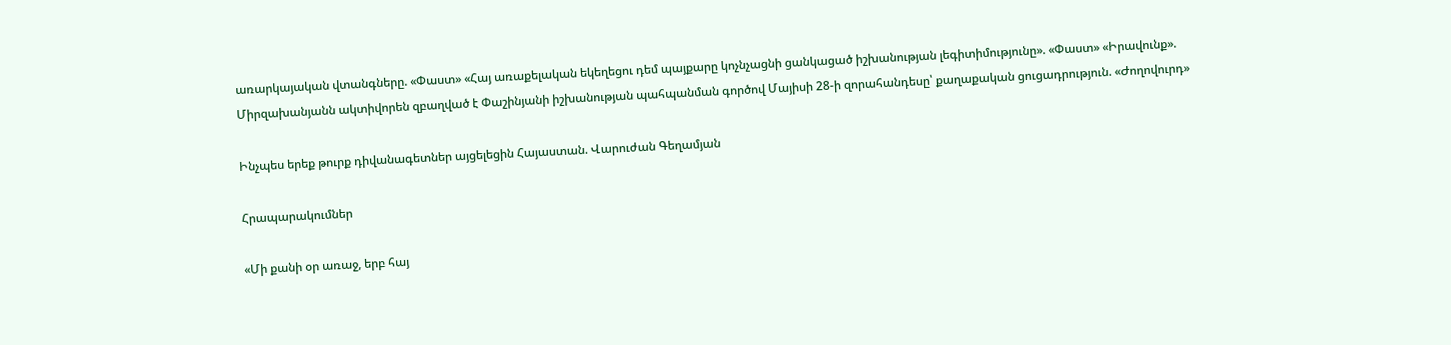առարկայական վտանգները. «Փաստ» «Հայ առաքելական եկեղեցու դեմ պայքարը կոչնչացնի ցանկացած իշխանության լեգիտիմությունը». «Փաստ» «Իրավունք». Միրզախանյանն ակտիվորեն զբաղված է Փաշինյանի իշխանության պահպանման գործով Մայիսի 28-ի զորահանդեսը՝ քաղաքական ցուցադրություն. «Ժողովուրդ»

Ինչպես երեք թուրք դիվանագետներ այցելեցին Հայաստան. Վարուժան Գեղամյան

Հրապարակումներ

«Մի քանի օր առաջ, երբ հայ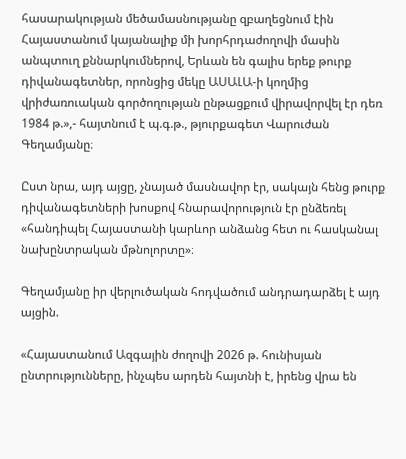հասարակության մեծամասնությանը զբաղեցնում էին Հայաստանում կայանալիք մի խորհրդաժողովի մասին անպտուղ քննարկումներով, Երևան են գալիս երեք թուրք դիվանագետներ, որոնցից մեկը ԱՍԱԼԱ-ի կողմից վրիժառուական գործողության ընթացքում վիրավորվել էր դեռ 1984 թ.»,- հայտնում է պ.գ.թ., թյուրքագետ Վարուժան Գեղամյանը։

Ըստ նրա, այդ այցը, չնայած մասնավոր էր, սակայն հենց թուրք դիվանագետների խոսքով հնարավորություն էր ընձեռել «հանդիպել Հայաստանի կարևոր անձանց հետ ու հասկանալ նախընտրական մթնոլորտը»։

Գեղամյանը իր վերլուծական հոդվածում անդրադարձել է այդ այցին.

«Հայաստանում Ազգային ժողովի 2026 թ. հունիսյան ընտրությունները, ինչպես արդեն հայտնի է, իրենց վրա են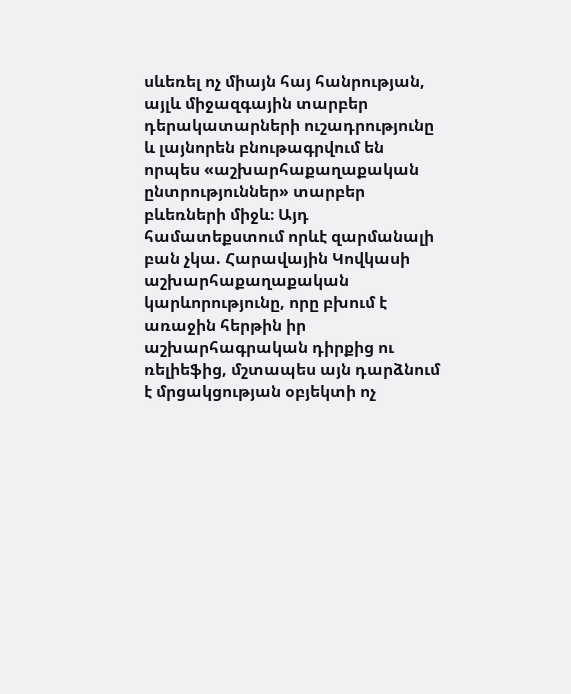սևեռել ոչ միայն հայ հանրության, այլև միջազգային տարբեր դերակատարների ուշադրությունը և լայնորեն բնութագրվում են որպես «աշխարհաքաղաքական ընտրություններ» տարբեր բևեռների միջև։ Այդ համատեքստում որևէ զարմանալի բան չկա. Հարավային Կովկասի աշխարհաքաղաքական կարևորությունը, որը բխում է առաջին հերթին իր աշխարհագրական դիրքից ու ռելիեֆից, մշտապես այն դարձնում է մրցակցության օբյեկտի ոչ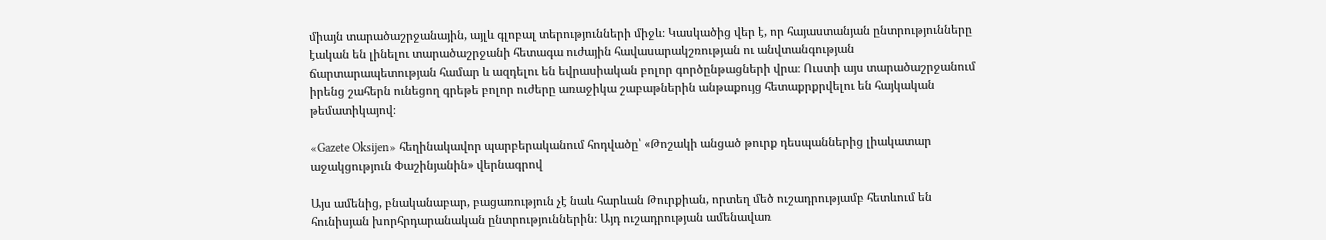միայն տարածաշրջանային, այլև գլոբալ տերությունների միջև։ Կասկածից վեր է, որ հայաստանյան ընտրությունները էական են լինելու տարածաշրջանի հետագա ուժային հավասարակշռության ու անվտանգության ճարտարապետության համար և ազդելու են եվրասիական բոլոր գործընթացների վրա։ Ուստի այս տարածաշրջանում իրենց շահերն ունեցող գրեթե բոլոր ուժերը առաջիկա շաբաթներին անթաքույց հետաքրքրվելու են հայկական թեմատիկայով։

«Gazete Oksijen» հեղինակավոր պարբերականում հոդվածը՝ «Թոշակի անցած թուրք դեսպաններից լիակատար աջակցություն Փաշինյանին» վերնագրով

Այս ամենից, բնականաբար, բացառություն չէ նաև հարևան Թուրքիան, որտեղ մեծ ուշադրությամբ հետևում են հունիսյան խորհրդարանական ընտրություններին։ Այդ ուշադրության ամենավառ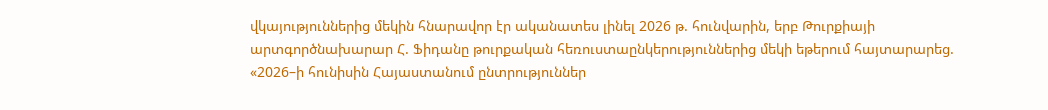վկայություններից մեկին հնարավոր էր ականատես լինել 2026 թ. հունվարին, երբ Թուրքիայի արտգործնախարար Հ. Ֆիդանը թուրքական հեռուստաընկերություններից մեկի եթերում հայտարարեց. «2026–ի հունիսին Հայաստանում ընտրություններ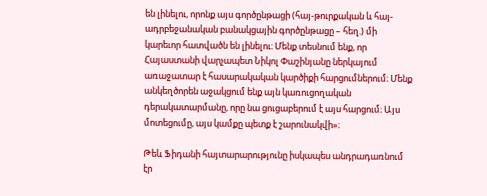են լինելու, որոնք այս գործընթացի (հայ-թուրքական և հայ-ադրբեջանական բանակցային գործընթացը – հեղ.) մի կարեւոր հատվածն են լինելու։ Մենք տեսնում ենք, որ Հայաստանի վարչապետ Նիկոլ Փաշինյանը ներկայում առաջատար է հասարակական կարծիքի հարցումներում։ Մենք անկեղծորեն աջակցում ենք այն կառուցողական դերակատարմանը, որը նա ցուցաբերում է այս հարցում։ Այս մոտեցումը, այս կամքը պետք է շարունակվի»։

Թեև Ֆիդանի հայտարարությունը իսկապես անդրադառնում էր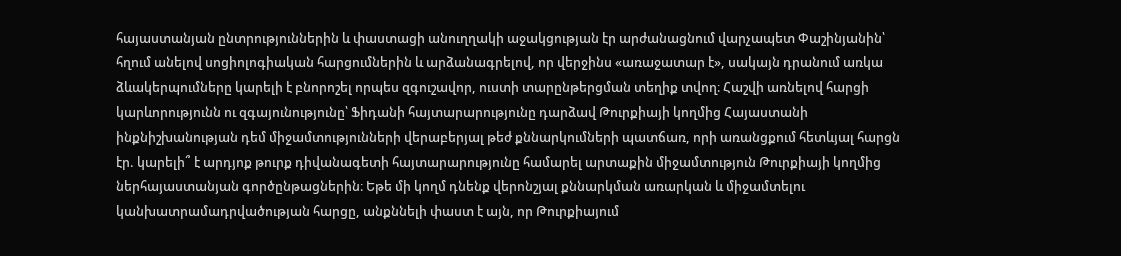հայաստանյան ընտրություններին և փաստացի անուղղակի աջակցության էր արժանացնում վարչապետ Փաշինյանին՝ հղում անելով սոցիոլոգիական հարցումներին և արձանագրելով, որ վերջինս «առաջատար է», սակայն դրանում առկա ձևակերպումները կարելի է բնորոշել որպես զգուշավոր, ուստի տարընթերցման տեղիք տվող։ Հաշվի առնելով հարցի կարևորությունն ու զգայունությունը՝ Ֆիդանի հայտարարությունը դարձավ Թուրքիայի կողմից Հայաստանի ինքնիշխանության դեմ միջամտությունների վերաբերյալ թեժ քննարկումների պատճառ, որի առանցքում հետևյալ հարցն էր. կարելի՞ է արդյոք թուրք դիվանագետի հայտարարությունը համարել արտաքին միջամտություն Թուրքիայի կողմից ներհայաստանյան գործընթացներին։ Եթե մի կողմ դնենք վերոնշյալ քննարկման առարկան և միջամտելու կանխատրամադրվածության հարցը, անքննելի փաստ է այն, որ Թուրքիայում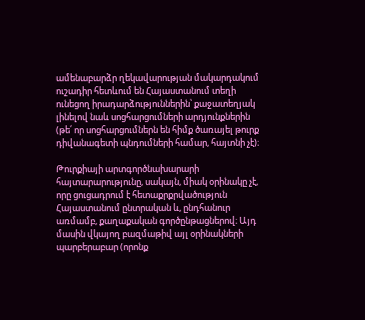ամենաբարձր ղեկավարության մակարդակում ուշադիր հետևում են Հայաստանում տեղի ունեցող իրադարձություններին՝ քաջատեղյակ լինելով նաև սոցհարցումների արդյունքներին (թե՛ որ սոցհարցումներն են հիմք ծառայել թուրք դիվանագետի պնդումների համար, հայտնի չէ)։

Թուրքիայի արտգործնախարարի հայտարարությունը, սակայն, միակ օրինակը չէ, որը ցուցադրում է հետաքրքրվածություն Հայաստանում ընտրական և, ընդհանուր առմամբ, քաղաքական գործընթացներով։ Այդ մասին վկայող բազմաթիվ այլ օրինակների պարբերաբար (որոնք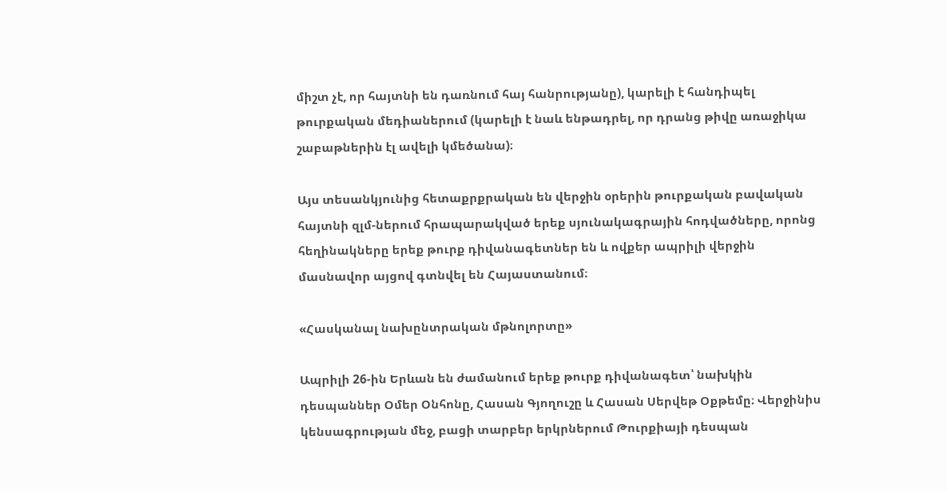միշտ չէ, որ հայտնի են դառնում հայ հանրությանը), կարելի է հանդիպել թուրքական մեդիաներում (կարելի է նաև ենթադրել, որ դրանց թիվը առաջիկա շաբաթներին էլ ավելի կմեծանա)։

Այս տեսանկյունից հետաքրքրական են վերջին օրերին թուրքական բավական հայտնի զլմ-ներում հրապարակված երեք սյունակագրային հոդվածները, որոնց հեղինակները երեք թուրք դիվանագետներ են և ովքեր ապրիլի վերջին մասնավոր այցով գտնվել են Հայաստանում։

«Հասկանալ նախընտրական մթնոլորտը»

Ապրիլի 26-ին Երևան են ժամանում երեք թուրք դիվանագետ՝ նախկին դեսպաններ Օմեր Օնհոնը, Հասան Գյողուշը և Հասան Սերվեթ Օքթեմը։ Վերջինիս կենսագրության մեջ, բացի տարբեր երկրներում Թուրքիայի դեսպան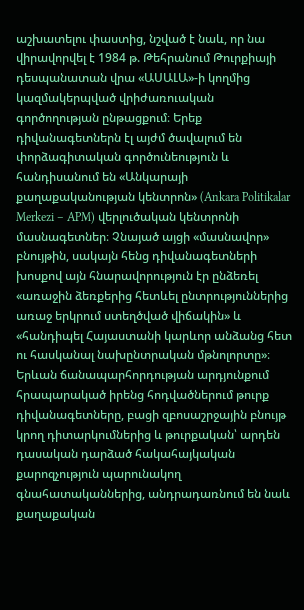աշխատելու փաստից, նշված է նաև, որ նա վիրավորվել է 1984 թ. Թեհրանում Թուրքիայի դեսպանատան վրա «ԱՍԱԼԱ»-ի կողմից կազմակերպված վրիժառուական գործողության ընթացքում։ Երեք դիվանագետներն էլ այժմ ծավալում են փորձագիտական գործունեություն և հանդիսանում են «Անկարայի քաղաքականության կենտրոն» (Ankara Politikalar Merkezi – APM) վերլուծական կենտրոնի մասնագետներ։ Չնայած այցի «մասնավոր» բնույթին, սակայն հենց դիվանագետների խոսքով այն հնարավորություն էր ընձեռել «առաջին ձեռքերից հետևել ընտրություններից առաջ երկրում ստեղծված վիճակին» և «հանդիպել Հայաստանի կարևոր անձանց հետ ու հասկանալ նախընտրական մթնոլորտը»։ Երևան ճանապարհորդության արդյունքում հրապարակած իրենց հոդվածներում թուրք դիվանագետները, բացի զբոսաշրջային բնույթ կրող դիտարկումներից և թուրքական՝ արդեն դասական դարձած հակահայկական քարոզչություն պարունակող գնահատականներից, անդրադառնում են նաև քաղաքական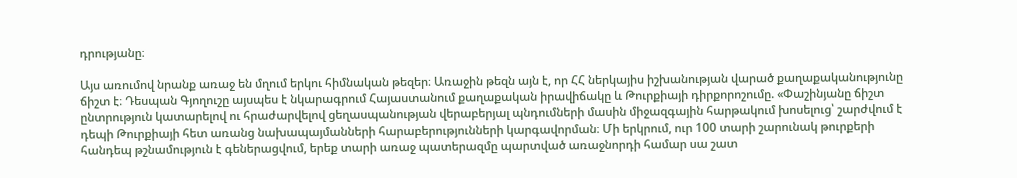դրությանը։

Այս առումով նրանք առաջ են մղում երկու հիմնական թեզեր։ Առաջին թեզն այն է, որ ՀՀ ներկայիս իշխանության վարած քաղաքականությունը ճիշտ է։ Դեսպան Գյողուշը այսպես է նկարագրում Հայաստանում քաղաքական իրավիճակը և Թուրքիայի դիրքորոշումը. «Փաշինյանը ճիշտ ընտրություն կատարելով ու հրաժարվելով ցեղասպանության վերաբերյալ պնդումների մասին միջազգային հարթակում խոսելուց՝ շարժվում է դեպի Թուրքիայի հետ առանց նախապայմանների հարաբերությունների կարգավորման։ Մի երկրում, ուր 100 տարի շարունակ թուրքերի հանդեպ թշնամություն է գեներացվում, երեք տարի առաջ պատերազմը պարտված առաջնորդի համար սա շատ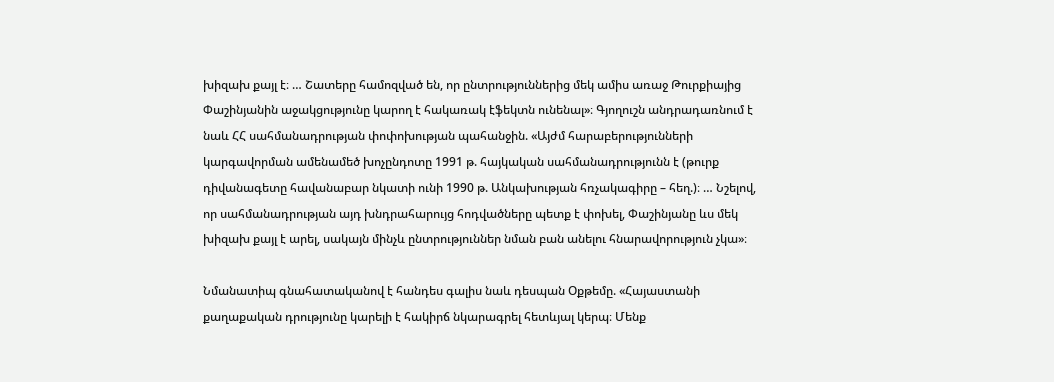խիզախ քայլ է։ … Շատերը համոզված են, որ ընտրություններից մեկ ամիս առաջ Թուրքիայից Փաշինյանին աջակցությունը կարող է հակառակ էֆեկտն ունենալ»։ Գյողուշն անդրադառնում է նաև ՀՀ սահմանադրության փոփոխության պահանջին. «Այժմ հարաբերությունների կարգավորման ամենամեծ խոչընդոտը 1991 թ. հայկական սահմանադրությունն է (թուրք դիվանագետը հավանաբար նկատի ունի 1990 թ. Անկախության հռչակագիրը – հեղ.)։ … Նշելով, որ սահմանադրության այդ խնդրահարույց հոդվածները պետք է փոխել, Փաշինյանը ևս մեկ խիզախ քայլ է արել, սակայն մինչև ընտրություններ նման բան անելու հնարավորություն չկա»։

Նմանատիպ գնահատականով է հանդես գալիս նաև դեսպան Օքթեմը. «Հայաստանի քաղաքական դրությունը կարելի է հակիրճ նկարագրել հետևյալ կերպ։ Մենք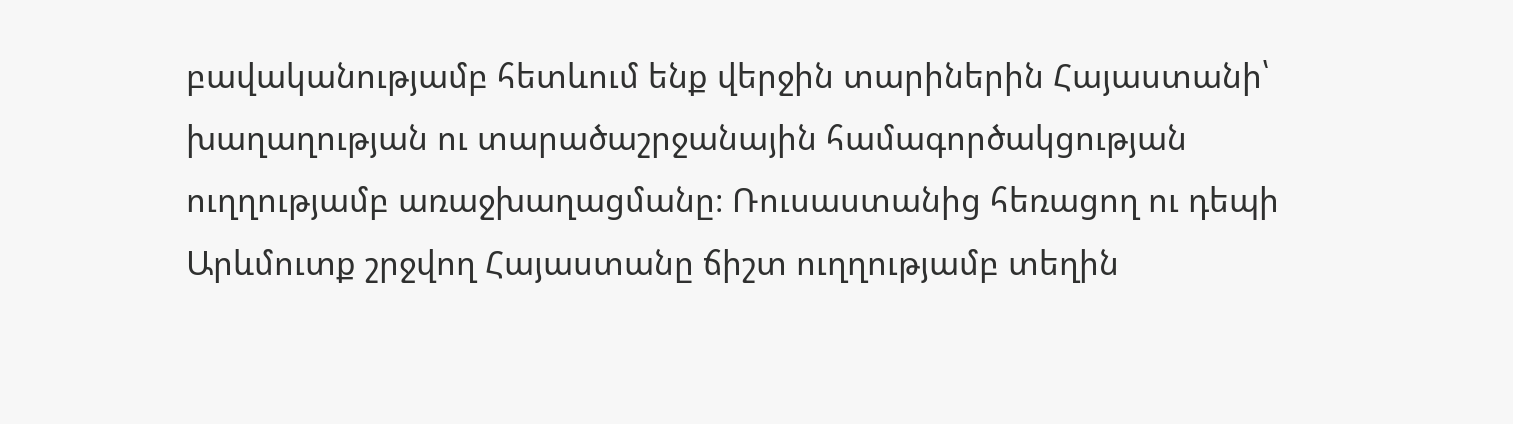բավականությամբ հետևում ենք վերջին տարիներին Հայաստանի՝ խաղաղության ու տարածաշրջանային համագործակցության ուղղությամբ առաջխաղացմանը։ Ռուսաստանից հեռացող ու դեպի Արևմուտք շրջվող Հայաստանը ճիշտ ուղղությամբ տեղին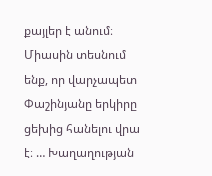քայլեր է անում։ Միասին տեսնում ենք, որ վարչապետ Փաշինյանը երկիրը ցեխից հանելու վրա է։ … Խաղաղության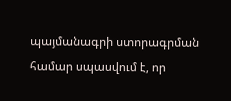պայմանագրի ստորագրման համար սպասվում է, որ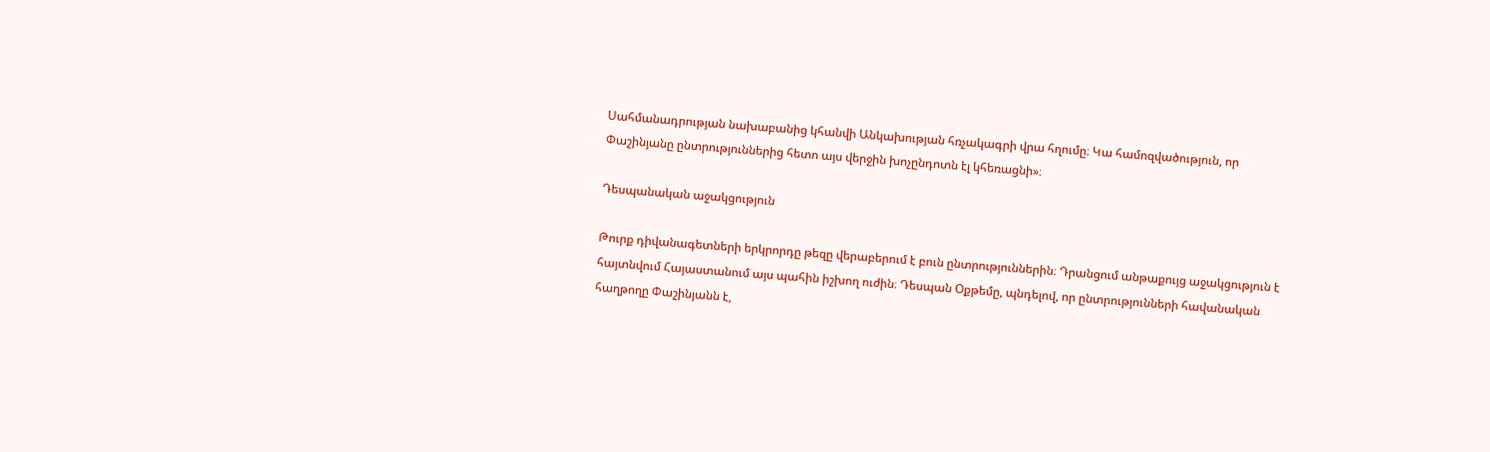Սահմանադրության նախաբանից կհանվի Անկախության հռչակագրի վրա հղումը։ Կա համոզվածություն, որ Փաշինյանը ընտրություններից հետո այս վերջին խոչընդոտն էլ կհեռացնի»։

Դեսպանական աջակցություն

Թուրք դիվանագետների երկրորդը թեզը վերաբերում է բուն ընտրություններին։ Դրանցում անթաքույց աջակցություն է հայտնվում Հայաստանում այս պահին իշխող ուժին։ Դեսպան Օքթեմը, պնդելով, որ ընտրությունների հավանական հաղթողը Փաշինյանն է,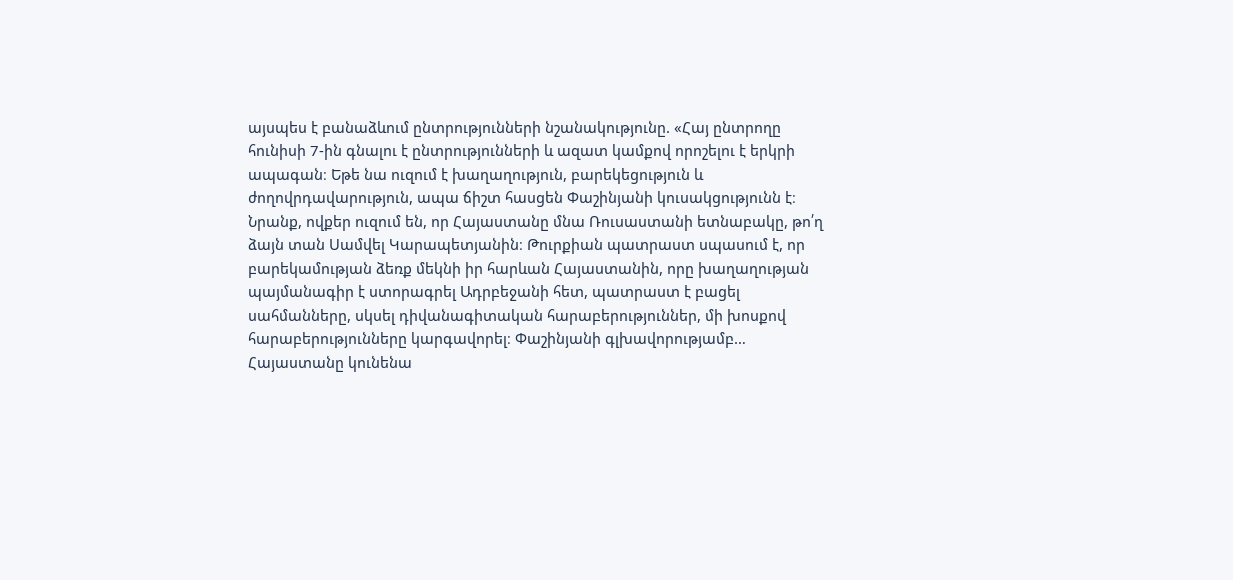այսպես է բանաձևում ընտրությունների նշանակությունը. «Հայ ընտրողը հունիսի 7-ին գնալու է ընտրությունների և ազատ կամքով որոշելու է երկրի ապագան։ Եթե նա ուզում է խաղաղություն, բարեկեցություն և ժողովրդավարություն, ապա ճիշտ հասցեն Փաշինյանի կուսակցությունն է։ Նրանք, ովքեր ուզում են, որ Հայաստանը մնա Ռուսաստանի ետնաբակը, թո՛ղ ձայն տան Սամվել Կարապետյանին։ Թուրքիան պատրաստ սպասում է, որ բարեկամության ձեռք մեկնի իր հարևան Հայաստանին, որը խաղաղության պայմանագիր է ստորագրել Ադրբեջանի հետ, պատրաստ է բացել սահմանները, սկսել դիվանագիտական հարաբերություններ, մի խոսքով հարաբերությունները կարգավորել։ Փաշինյանի գլխավորությամբ… Հայաստանը կունենա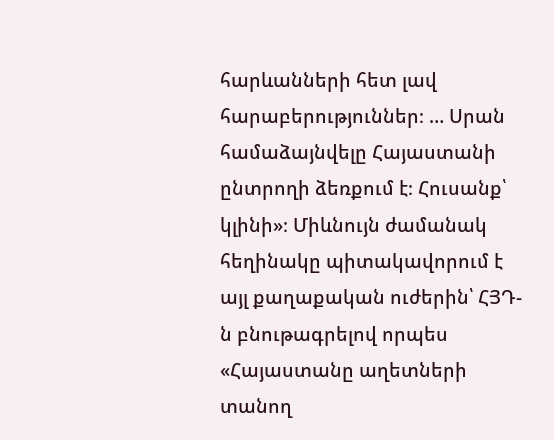հարևանների հետ լավ հարաբերություններ։ … Սրան համաձայնվելը Հայաստանի ընտրողի ձեռքում է։ Հուսանք՝ կլինի»։ Միևնույն ժամանակ հեղինակը պիտակավորում է այլ քաղաքական ուժերին՝ ՀՅԴ-ն բնութագրելով որպես «Հայաստանը աղետների տանող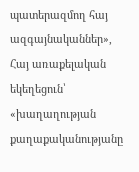պատերազմող հայ ազգայնականներ», Հայ առաքելական եկեղեցուն՝ «խաղաղության քաղաքականությանը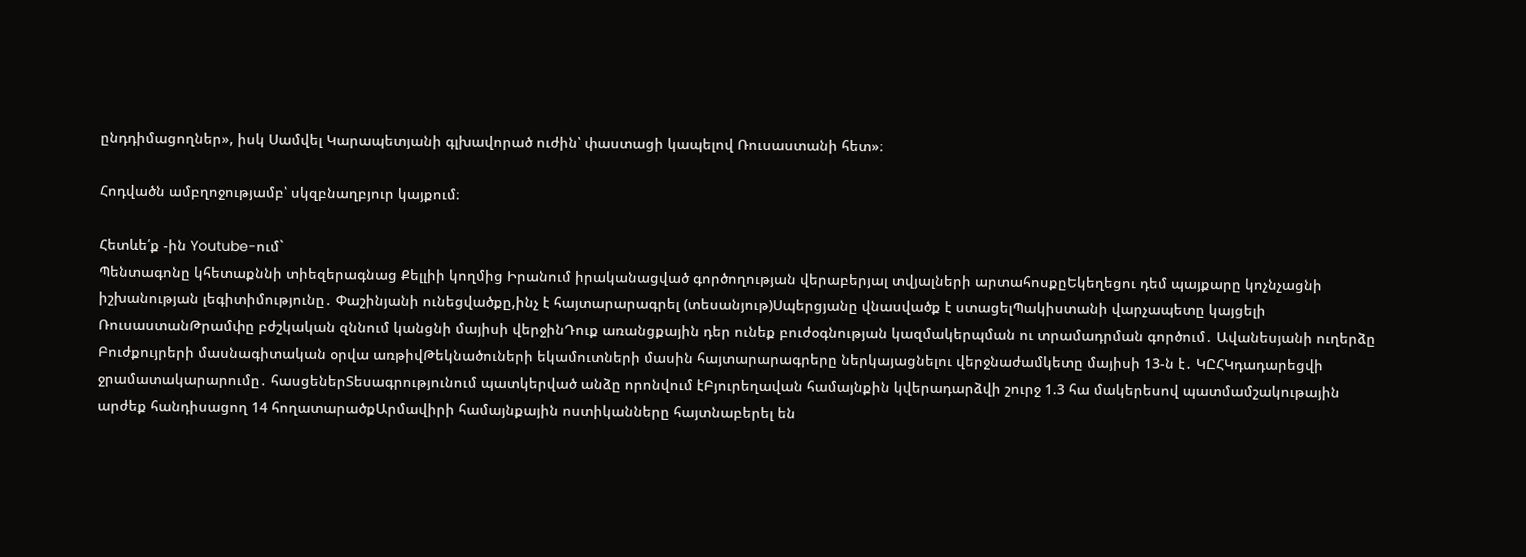ընդդիմացողներ», իսկ Սամվել Կարապետյանի գլխավորած ուժին՝ փաստացի կապելով Ռուսաստանի հետ»։

Հոդվածն ամբղոջությամբ՝ սկզբնաղբյուր կայքում։

Հետևե՛ք -ին Youtube-ում`
Պենտագոնը կհետաքննի տիեզերագնաց Քելլիի կողմից Իրանում իրականացված գործողության վերաբերյալ տվյալների արտահոսքըԵկեղեցու դեմ պայքարը կոչնչացնի իշխանության լեգիտիմությունը․ Փաշինյանի ունեցվածքը,ինչ է հայտարարագրել (տեսանյութ)Սպերցյանը վնասվածք է ստացելՊակիստանի վարչապետը կայցելի ՌուսաստանԹրամփը բժշկական զննում կանցնի մայիսի վերջինԴուք առանցքային դեր ունեք բուժօգնության կազմակերպման ու տրամադրման գործում․ Ավանեսյանի ուղերձը Բուժքույրերի մասնագիտական օրվա առթիվԹեկնածուների եկամուտների մասին հայտարարագրերը ներկայացնելու վերջնաժամկետը մայիսի 13-ն է․ ԿԸՀԿդադարեցվի ջրամատակարարումը․ հասցեներՏեսագրությունում պատկերված անձը որոնվում էԲյուրեղավան համայնքին կվերադարձվի շուրջ 1.3 հա մակերեսով պատմամշակութային արժեք հանդիսացող 14 հողատարածքԱրմավիրի համայնքային ոստիկանները հայտնաբերել են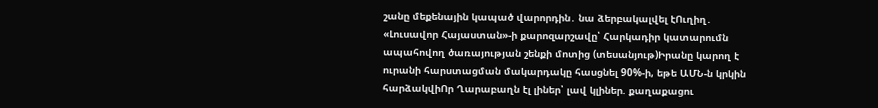շանը մեքենային կապած վարորդին․ նա ձերբակալվել էՈւղիղ․ «Լուսավոր Հայաստան»-ի քարոզարշավը՝ Հարկադիր կատարումն ապահովող ծառայության շենքի մոտից (տեսանյութ)Իրանը կարող է ուրանի հարստացման մակարդակը հասցնել 90%-ի, եթե ԱՄՆ-ն կրկին հարձակվիՈր Ղարաբաղն էլ լիներ՝ լավ կլիներ. քաղաքացու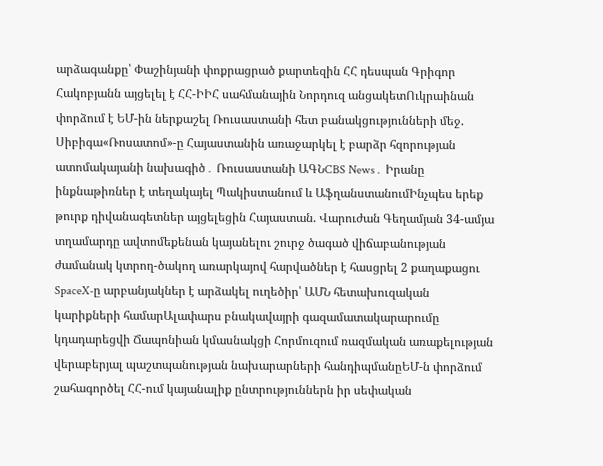արձագանքը՝ Փաշինյանի փոքրացրած քարտեզին ՀՀ դեսպան Գրիգոր Հակոբյանն այցելել է ՀՀ-ԻԻՀ սահմանային Նորդուզ անցակետՈւկրաինան փորձում է ԵՄ-ին ներքաշել Ռուսաստանի հետ բանակցությունների մեջ. Սիբիգա«Ռոսատոմ»-ը Հայաստանին առաջարկել է բարձր հզորության ատոմակայանի նախագիծ․ Ռուսաստանի ԱԳՆCBS News․ Իրանը ինքնաթիռներ է տեղակայել Պակիստանում և ԱֆղանստանումԻնչպես երեք թուրք դիվանագետներ այցելեցին Հայաստան. Վարուժան Գեղամյան 34-ամյա տղամարդը ավտոմեքենան կայանելու շուրջ ծագած վիճաբանության ժամանակ կտրող-ծակող առարկայով հարվածներ է հասցրել 2 քաղաքացու SpaceX-ը արբանյակներ է արձակել ուղեծիր՝ ԱՄՆ հետախուզական կարիքների համարԱլափարս բնակավայրի գազամատակարարումը կդադարեցվի Ճապոնիան կմասնակցի Հորմուզում ռազմական առաքելության վերաբերյալ պաշտպանության նախարարների հանդիպմանըԵՄ-ն փորձում շահագործել ՀՀ-ում կայանալիք ընտրություններն իր սեփական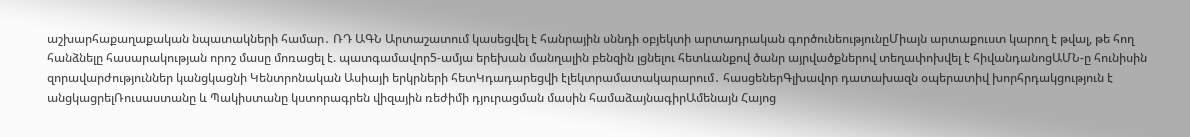աշխարհաքաղաքական նպատակների համար․ ՌԴ ԱԳՆ Արտաշատում կասեցվել է հանրային սննդի օբյեկտի արտադրական գործունեությունըՄիայն արտաքուստ կարող է թվալ, թե հող հանձնելը հասարակության որոշ մասը մոռացել է. պատգամավոր5-ամյա երեխան մանղալին բենզին լցնելու հետևանքով ծանր այրվածքներով տեղափոխվել է հիվանդանոցԱՄՆ-ը հունիսին զորավարժություններ կանցկացնի Կենտրոնական Ասիայի երկրների հետԿդադարեցվի էլեկտրամատակարարում․ հասցեներԳլխավոր դատախազն օպերատիվ խորհրդակցություն է անցկացրելՌուսաստանը և Պակիստանը կստորագրեն վիզային ռեժիմի դյուրացման մասին համաձայնագիրԱմենայն Հայոց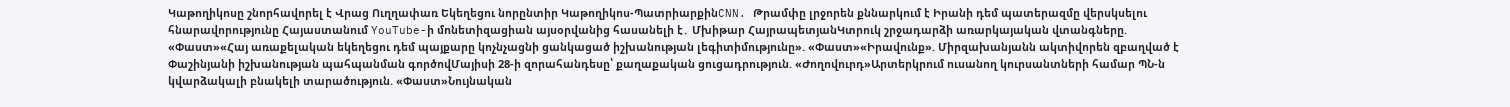Կաթողիկոսը շնորհավորել է Վրաց Ուղղափառ Եկեղեցու նորընտիր Կաթողիկոս-ՊատրիարքինCNN. Թրամփը լրջորեն քննարկում է Իրանի դեմ պատերազմը վերսկսելու հնարավորությունը Հայաստանում YouTube-ի մոնետիզացիան այսօրվանից հասանելի է․ Մխիթար ՀայրապետյանԿտրուկ շրջադարձի առարկայական վտանգները. «Փաստ»«Հայ առաքելական եկեղեցու դեմ պայքարը կոչնչացնի ցանկացած իշխանության լեգիտիմությունը». «Փաստ»«Իրավունք». Միրզախանյանն ակտիվորեն զբաղված է Փաշինյանի իշխանության պահպանման գործովՄայիսի 28-ի զորահանդեսը՝ քաղաքական ցուցադրություն. «Ժողովուրդ»Արտերկրում ուսանող կուրսանտների համար ՊՆ-ն կվարձակալի բնակելի տարածություն. «Փաստ»Նույնական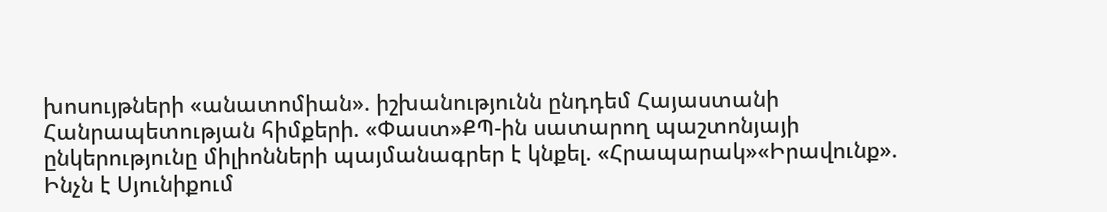խոսույթների «անատոմիան». իշխանությունն ընդդեմ Հայաստանի Հանրապետության հիմքերի. «Փաստ»ՔՊ-ին սատարող պաշտոնյայի ընկերությունը միլիոնների պայմանագրեր է կնքել. «Հրապարակ»«Իրավունք». Ինչն է Սյունիքում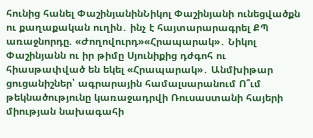հունից հանել ՓաշինյանինՆիկոլ Փաշինյանի ունեցվածքն ու քաղաքական ուղին․ ինչ է հայտարարագրել ՔՊ առաջնորդը. «Ժողովուրդ»«Հրապարակ»․ Նիկոլ Փաշինյանն ու իր թիմը Սյունիքից դժգոհ ու հիասթափված են եկել «Հրապարակ»․ Անմխիթար ցուցանիշներ՝ ագրարային համալսարանում Ո՞ւմ թեկնածությունը կառաջադրվի Ռուսաստանի հայերի միության նախագահի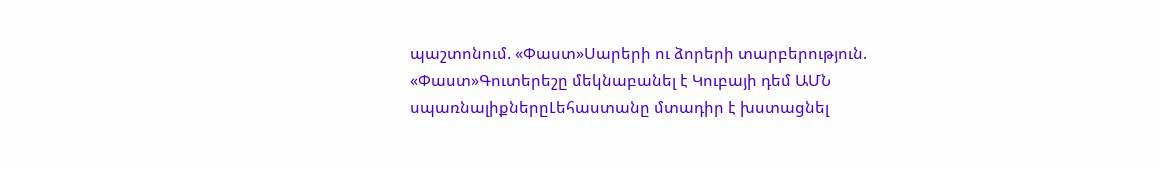պաշտոնում. «Փաստ»Սարերի ու ձորերի տարբերություն. «Փաստ»Գուտերեշը մեկնաբանել է Կուբայի դեմ ԱՄՆ սպառնալիքներըԼեհաստանը մտադիր է խստացնել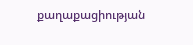քաղաքացիության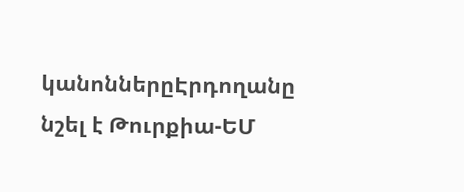կանոններըԷրդողանը նշել է Թուրքիա-ԵՄ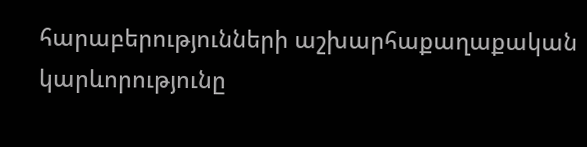հարաբերությունների աշխարհաքաղաքական կարևորությունը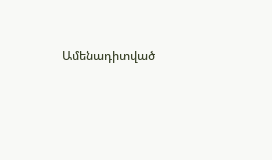Ամենադիտված